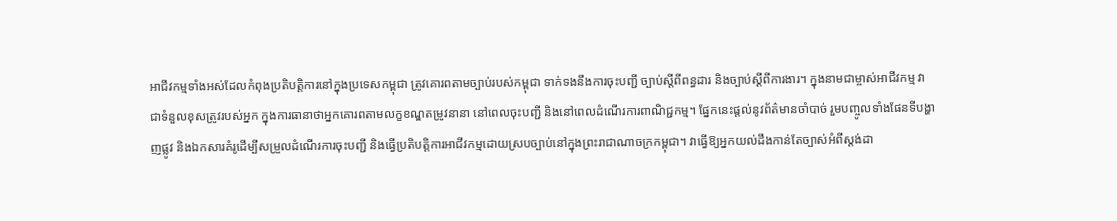អាជីវកម្មទាំងអស់ដែលកំពុងប្រតិបត្តិការនៅក្នុងប្រទេសកម្ពុជា ត្រូវគោរពតាមច្បាប់របស់កម្ពុជា ទាក់ទងនឹងការចុះបញ្ជី ច្បាប់ស្តីពីពន្ធដារ និងច្បាប់ស្តីពីការងារ។ ក្នុងនាមជាម្ចាស់អាជីវកម្ម វាជាទំនួលខុសត្រូវរបស់អ្នក ក្នុងការធានាថាអ្នកគោរពតាមលក្ខខណ្ឌតម្រូវនានា នៅពេលចុះបញ្ជី និងនៅពេលដំណើរការពាណិជ្ជកម្ម។ ផ្នែកនេះផ្តល់នូវព័ត៌មានចាំបាច់ រួមបញ្ចូលទាំងផែនទីបង្ហាញផ្លូវ និងឯកសារគំរូដើម្បីសម្រួលដំណើរការចុះបញ្ជី និងធ្វើប្រតិបត្តិការអាជីវកម្មដោយស្របច្បាប់នៅក្នុងព្រះរាជាណាចក្រកម្ពុជា។ វាធ្វើឱ្យអ្នកយល់ដឹងកាន់តែច្បាស់អំពីស្តង់ដា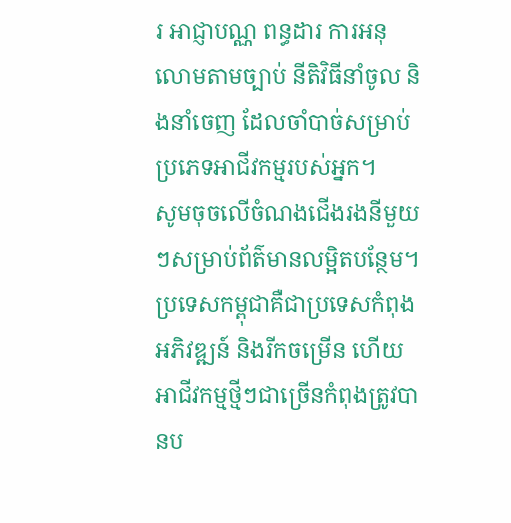រ អាជ្ញាបណ្ណ ពន្ធដារ ការអនុលោមតាមច្បាប់ នីតិវិធីនាំចូល និងនាំចេញ ដែលចាំបាច់សម្រាប់ប្រភេទអាជីវកម្មរបស់អ្នក។
សូមចុចលើចំណងជើងរងនីមួយៗសម្រាប់ព័ត៌មានលម្អិតបន្ថែម។
ប្រទេសកម្ពុជាគឺជាប្រទេសកំពុងអភិវឌ្ឍន៍ និងរីកចម្រើន ហើយអាជីវកម្មថ្មីៗជាច្រើនកំពុងត្រូវបានប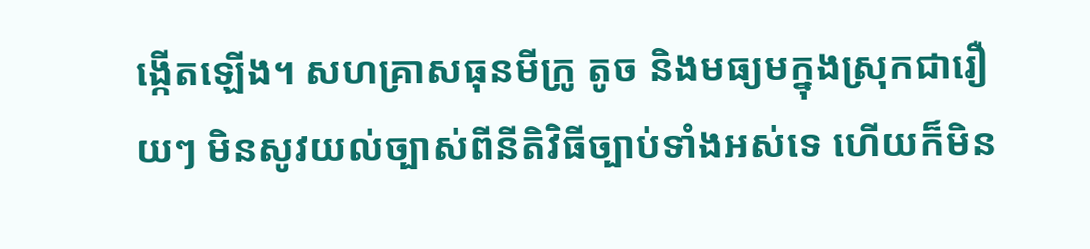ង្កើតឡើង។ សហគ្រាសធុនមីក្រូ តូច និងមធ្យមក្នុងស្រុកជារឿយៗ មិនសូវយល់ច្បាស់ពីនីតិវិធីច្បាប់ទាំងអស់ទេ ហើយក៏មិន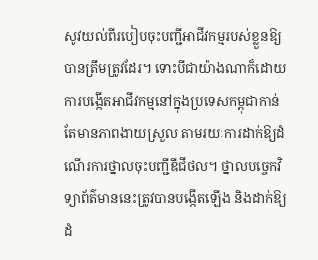សូវយល់ពីរបៀបចុះបញ្ជីអាជីវកម្មរបស់ខ្លួនឱ្យបានត្រឹមត្រូវដែរ។ ទោះបីជាយ៉ាងណាក៏ដោយ ការបង្កើតអាជីវកម្មនៅក្នុងប្រទេសកម្ពុជាកាន់តែមានភាពងាយស្រួល តាមរយៈការដាក់ឱ្យដំណើរការថ្នាលចុះបញ្ជីឌីជីថល។ ថ្នាលបច្ចេកវិទ្យាព័ត៌មាននេះត្រូវបានបង្កើតឡើង និងដាក់ឱ្យដំ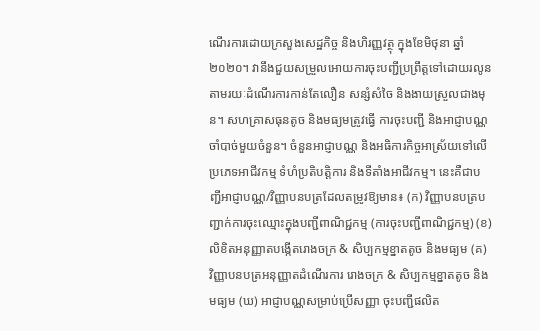ណើរការដោយក្រសួងសេដ្ឋកិច្ច និងហិរញ្ញវត្ថុ ក្នុងខែមិថុនា ឆ្នាំ២០២០។ វានឹងជួយសម្រួលអោយការចុះបញ្ជីប្រព្រឹត្តទៅដោយរលូន តាមរយៈដំណើរការកាន់តែលឿន សន្សំសំចៃ និងងាយស្រួលជាងមុន។ សហគ្រាសធុនតូច និងមធ្យមត្រូវធ្វើ ការចុះបញ្ជី និងអាជ្ញាបណ្ណចាំបាច់មួយចំនួន។ ចំនួនអាជ្ញាបណ្ណ និងអធិការកិច្ចអាស្រ័យទៅលើប្រភេទអាជីវកម្ម ទំហំប្រតិបត្តិការ និងទីតាំងអាជីវកម្ម។ នេះគឺជាបញ្ជីអាជ្ញាបណ្ណ/វិញ្ញាបនបត្រដែលតម្រូវឱ្យមាន៖ (ក) វិញ្ញាបនបត្របញ្ជាក់ការចុះឈ្មោះក្នុងបញ្ជីពាណិជ្ជកម្ម (ការចុះបញ្ជីពាណិជ្ជកម្ម) (ខ) លិខិតអនុញ្ញាតបង្កើតរោងចក្រ & សិប្បកម្មខ្នាតតូច និងមធ្យម (គ) វិញ្ញាបនបត្រអនុញ្ញាតដំណើរការ រោងចក្រ & សិប្បកម្មខ្នាតតូច និងមធ្យម (ឃ) អាជ្ញាបណ្ណសម្រាប់ប្រើសញ្ញា ចុះបញ្ជីផលិត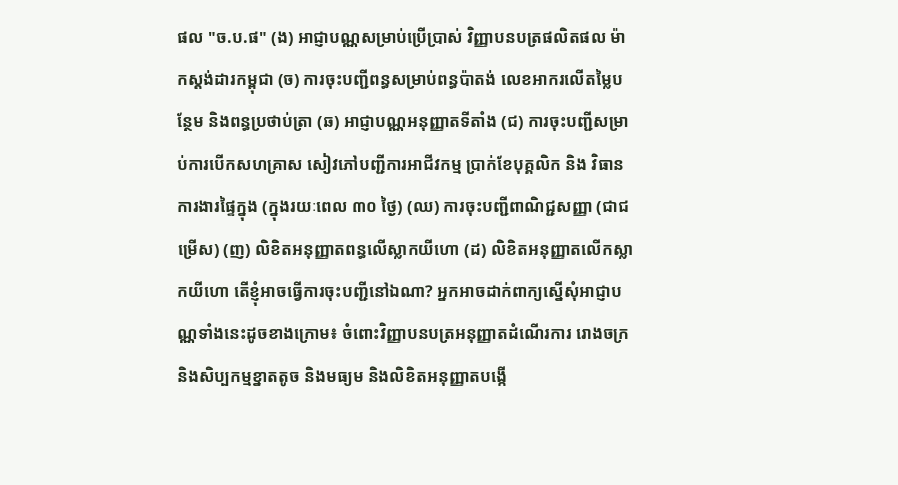ផល "ច.ប.ផ" (ង) អាជ្ញាបណ្ណសម្រាប់ប្រើប្រាស់ វិញ្ញាបនបត្រផលិតផល ម៉ាកស្ដង់ដារកម្ពុជា (ច) ការចុះបញ្ជីពន្ធសម្រាប់ពន្ធប៉ាតង់ លេខអាករលើតម្លៃបន្ថែម និងពន្ធប្រថាប់ត្រា (ឆ) អាជ្ញាបណ្ណអនុញ្ញាតទីតាំង (ជ) ការចុះបញ្ជីសម្រាប់ការបើកសហគ្រាស សៀវភៅបញ្ជីការអាជីវកម្ម ប្រាក់ខែបុគ្គលិក និង វិធានការងារផ្ទៃក្នុង (ក្នុងរយៈពេល ៣០ ថ្ងៃ) (ឈ) ការចុះបញ្ជីពាណិជ្ជសញ្ញា (ជាជម្រើស) (ញ) លិខិតអនុញ្ញាតពន្ធលើស្លាកយីហោ (ដ) លិខិតអនុញ្ញាតលើកស្លាកយីហោ តើខ្ញុំអាចធ្វើការចុះបញ្ជីនៅឯណា? អ្នកអាចដាក់ពាក្យស្នើសុំអាជ្ញាបណ្ណទាំងនេះដូចខាងក្រោម៖ ចំពោះវិញ្ញាបនបត្រអនុញ្ញាតដំណើរការ រោងចក្រ និងសិប្បកម្មខ្នាតតូច និងមធ្យម និងលិខិតអនុញ្ញាតបង្កើ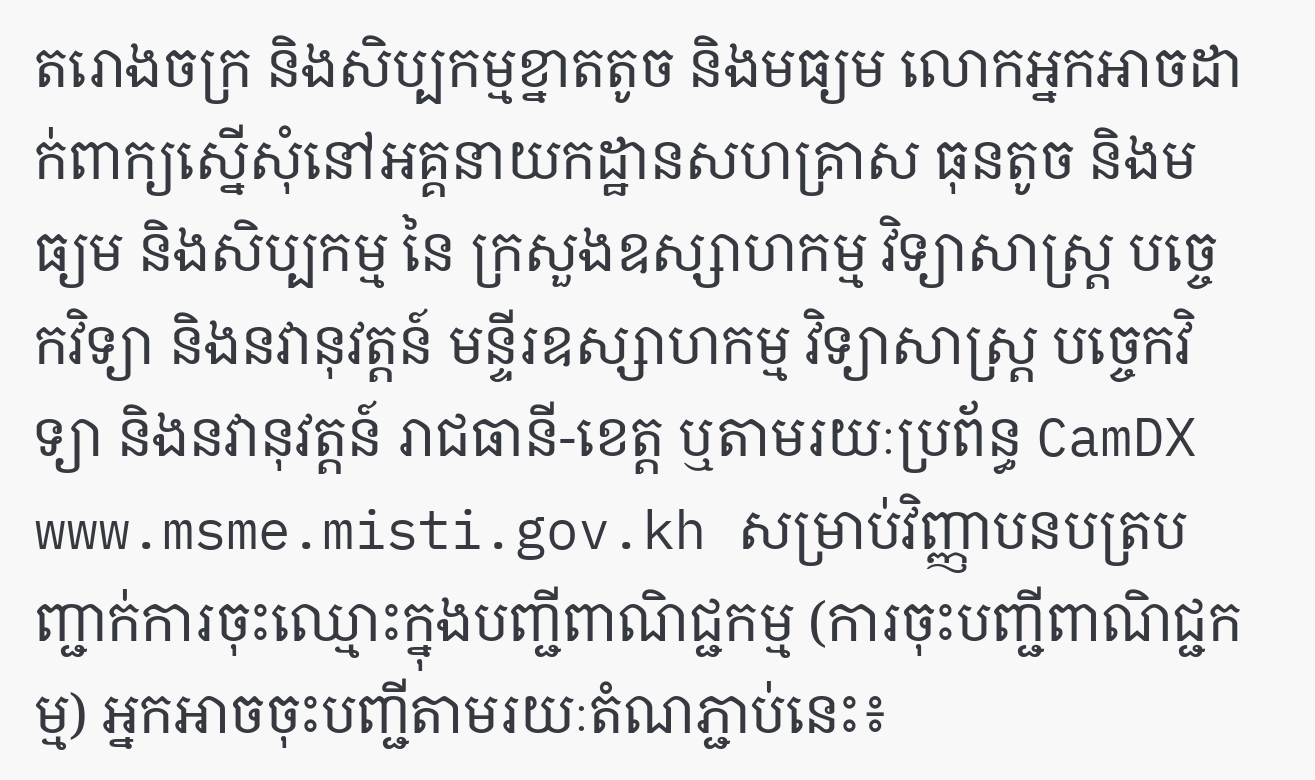តរោងចក្រ និងសិប្បកម្មខ្នាតតូច និងមធ្យម លោកអ្នកអាចដាក់ពាក្យស្នើសុំនៅអគ្គនាយកដ្ឋានសហគ្រាស ធុនតូច និងមធ្យម និងសិប្បកម្ម នៃ ក្រសួងឧស្សាហកម្ម វិទ្យាសាស្រ្ត បច្ចេកវិទ្យា និងនវានុវត្តន៍ មន្ទីរឧស្សាហកម្ម វិទ្យាសាស្រ្ត បច្ចេកវិទ្យា និងនវានុវត្តន៍ រាជធានី-ខេត្ត ឬតាមរយៈប្រព័ន្ធ CamDX www.msme.misti.gov.kh សម្រាប់វិញ្ញាបនបត្របញ្ជាក់ការចុះឈ្មោះក្នុងបញ្ជីពាណិជ្ជកម្ម (ការចុះបញ្ជីពាណិជ្ជកម្ម) អ្នកអាចចុះបញ្ជីតាមរយៈតំណភ្ជាប់នេះ៖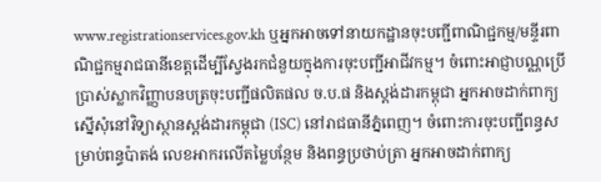www.registrationservices.gov.kh ឬអ្នកអាចទៅនាយកដ្ឋានចុះបញ្ជីពាណិជ្ជកម្ម/មន្ទីរពាណិជ្ជកម្មរាជធានីខេត្តដើម្បីស្វែងរកជំនួយក្នុងការចុះបញ្ជីអាជីវកម្ម។ ចំពោះអាជ្ញាបណ្ណប្រើប្រាស់ស្លាកវិញ្ញាបនបត្រចុះបញ្ជីផលិតផល ច.ប.ផ និងស្តង់ដារកម្ពុជា អ្នកអាចដាក់ពាក្យស្នើសុំនៅវិទ្យាស្ថានស្តង់ដារកម្ពុជា (ISC) នៅរាជធានីភ្នំពេញ។ ចំពោះការចុះបញ្ជីពន្ធសម្រាប់ពន្ធប៉ាតង់ លេខអាករលើតម្លៃបន្ថែម និងពន្ធប្រថាប់ត្រា អ្នកអាចដាក់ពាក្យ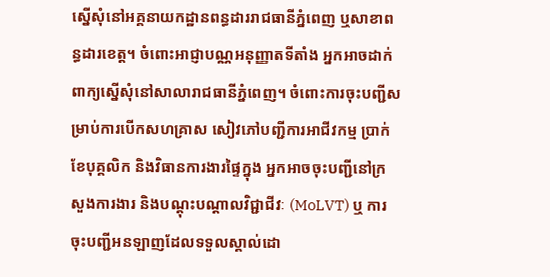ស្នើសុំនៅអគ្គនាយកដ្ឋានពន្ធដាររាជធានីភ្នំពេញ ឬសាខាពន្ធដារខេត្ត។ ចំពោះអាជ្ញាបណ្ណអនុញ្ញាតទីតាំង អ្នកអាចដាក់ពាក្យស្នើសុំនៅសាលារាជធានីភ្នំពេញ។ ចំពោះការចុះបញ្ជីសម្រាប់ការបើកសហគ្រាស សៀវភៅបញ្ជីការអាជីវកម្ម ប្រាក់ខែបុគ្គលិក និងវិធានការងារផ្ទៃក្នុង អ្នកអាចចុះបញ្ជីនៅក្រសួងការងារ និងបណ្តុះបណ្តាលវិជ្ជាជីវៈ (MoLVT) ឬ ការចុះបញ្ជីអនឡាញដែលទទួលស្គាល់ដោ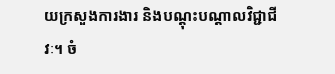យក្រសួងការងារ និងបណ្តុះបណ្តាលវិជ្ជាជីវៈ។ ចំ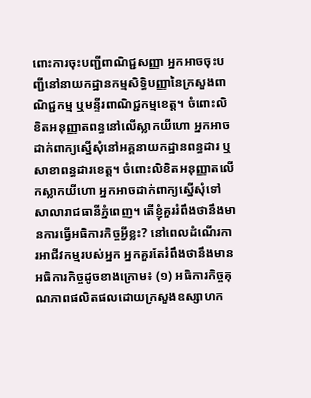ពោះការចុះបញ្ជីពាណិជ្ជសញ្ញា អ្នកអាចចុះបញ្ជីនៅនាយកដ្ឋានកម្មសិទ្ធិបញ្ញានៃក្រសួងពាណិជ្ជកម្ម ឬមន្ទីរពាណិជ្ជកម្មខេត្ត។ ចំពោះលិខិតអនុញ្ញាតពន្ធនៅលើស្លាកយីហោ អ្នកអាចដាក់ពាក្យស្នើសុំនៅអគ្គនាយកដ្ឋានពន្ធដារ ឬសាខាពន្ធដារខេត្ត។ ចំពោះលិខិតអនុញ្ញាតលើកស្លាកយីហោ អ្នកអាចដាក់ពាក្យស្នើសុំទៅសាលារាជធានីភ្នំពេញ។ តើខ្ញុំគួររំពឹងថានឹងមានការធ្វើអធិការកិច្ចអ្វីខ្លះ? នៅពេលដំណើរការអាជីវកម្មរបស់អ្នក អ្នកគួរតែរំពឹងថានឹងមានអធិការកិច្ចដូចខាងក្រោម៖ (១) អធិការកិច្ចគុណភាពផលិតផលដោយក្រសួងឧស្សាហក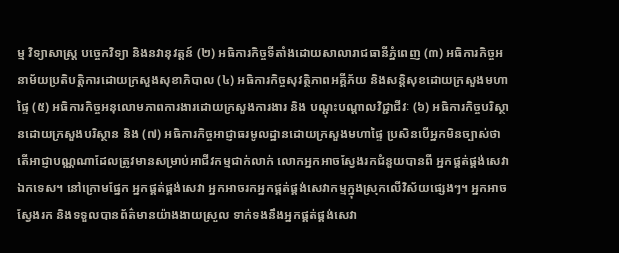ម្ម វិទ្យាសាស្ត្រ បច្ចេកវិទ្យា និងនវានុវត្តន៍ (២) អធិការកិច្ចទីតាំងដោយសាលារាជធានីភ្នំពេញ (៣) អធិការកិច្ចអនាម័យប្រតិបត្តិការដោយក្រសួងសុខាភិបាល (៤) អធិការកិច្ចសុវត្ថិភាពអគ្គីភ័យ និងសន្តិសុខដោយក្រសួងមហាផ្ទៃ (៥) អធិការកិច្ចអនុលោមភាពការងារដោយក្រសួងការងារ និង បណ្តុះបណ្តាលវិជ្ជាជីវៈ (៦) អធិការកិច្ចបរិស្ថានដោយក្រសួងបរិស្ថាន និង (៧) អធិការកិច្ចអាជ្ញាធរមូលដ្ឋានដោយក្រសួងមហាផ្ទៃ ប្រសិនបើអ្នកមិនច្បាស់ថាតើអាជ្ញាបណ្ណណាដែលត្រូវមានសម្រាប់អាជីវកម្មជាក់លាក់ លោកអ្នកអាចស្វែងរកជំនួយបានពី អ្នកផ្គត់ផ្គង់សេវាឯកទេស។ នៅក្រោមផ្នែក អ្នកផ្គត់ផ្គង់សេវា អ្នកអាចរកអ្នកផ្គត់ផ្គង់សេវាកម្មក្នុងស្រុកលើវិស័យផ្សេងៗ។ អ្នកអាចស្វែងរក និងទទួលបានព័ត៌មានយ៉ាងងាយស្រួល ទាក់ទងនឹងអ្នកផ្គត់ផ្គង់សេវា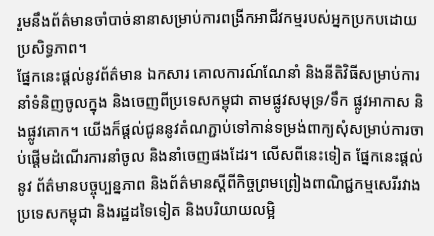រួមនឹងព័ត៌មានចាំបាច់នានាសម្រាប់ការពង្រីកអាជីវកម្មរបស់អ្នកប្រកបដោយប្រសិទ្ធភាព។
ផ្នែកនេះផ្តល់នូវព័ត៌មាន ឯកសារ គោលការណ៍ណែនាំ និងនីតិវិធីសម្រាប់ការនាំទំនិញចូលក្នុង និងចេញពីប្រទេសកម្ពុជា តាមផ្លូវសមុទ្រ/ទឹក ផ្លូវអាកាស និងផ្លូវគោក។ យើងក៏ផ្តល់ជូននូវតំណភ្ជាប់ទៅកាន់ទម្រង់ពាក្យសុំសម្រាប់ការចាប់ផ្តើមដំណើរការនាំចូល និងនាំចេញផងដែរ។ លើសពីនេះទៀត ផ្នែកនេះផ្តល់នូវ ព័ត៌មានបច្ចុប្បន្នភាព និងព័ត៌មានស្តីពីកិច្ចព្រមព្រៀងពាណិជ្ជកម្មសេរីរវាងប្រទេសកម្ពុជា និងរដ្ឋដទៃទៀត និងបរិយាយលម្អិ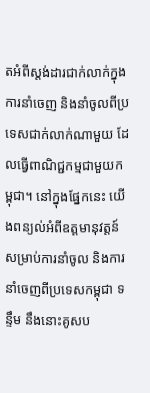តអំពីស្តង់ដារជាក់លាក់ក្នុងការនាំចេញ និងនាំចូលពីប្រទេសជាក់លាក់ណាមួយ ដែលធ្វើពាណិជ្ជកម្មជាមួយកម្ពុជា។ នៅក្នុងផ្នែកនេះ យើងពន្យល់អំពីឧត្ដមានុវត្តន៍សម្រាប់ការនាំចូល និងការនាំចេញពីប្រទេសកម្ពុជា ទន្ទឹម នឹងនោះគូសប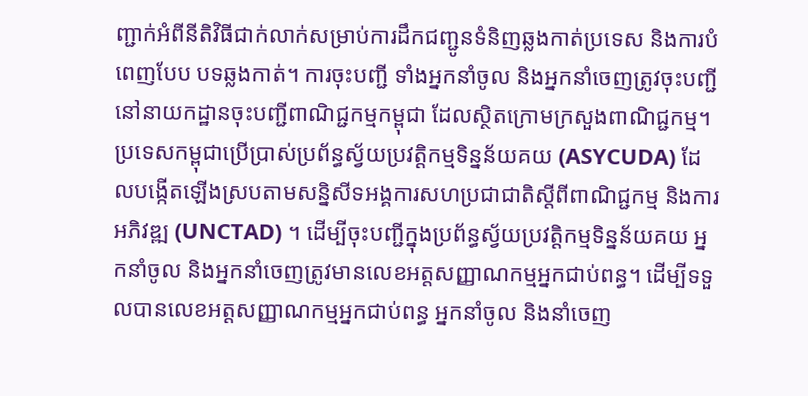ញ្ជាក់អំពីនីតិវិធីជាក់លាក់សម្រាប់ការដឹកជញ្ជូនទំនិញឆ្លងកាត់ប្រទេស និងការបំពេញបែប បទឆ្លងកាត់។ ការចុះបញ្ជី ទាំងអ្នកនាំចូល និងអ្នកនាំចេញត្រូវចុះបញ្ជីនៅនាយកដ្ឋានចុះបញ្ជីពាណិជ្ជកម្មកម្ពុជា ដែលស្ថិតក្រោមក្រសួងពាណិជ្ជកម្ម។ ប្រទេសកម្ពុជាប្រើប្រាស់ប្រព័ន្ធស្វ័យប្រវត្តិកម្មទិន្នន័យគយ (ASYCUDA) ដែលបង្កើតឡើងស្របតាមសន្និសីទអង្គការសហប្រជាជាតិស្តីពីពាណិជ្ជកម្ម និងការអភិវឌ្ឍ (UNCTAD) ។ ដើម្បីចុះបញ្ជីក្នុងប្រព័ន្ធស្វ័យប្រវត្តិកម្មទិន្នន័យគយ អ្នកនាំចូល និងអ្នកនាំចេញត្រូវមានលេខអត្តសញ្ញាណកម្មអ្នកជាប់ពន្ធ។ ដើម្បីទទួលបានលេខអត្តសញ្ញាណកម្មអ្នកជាប់ពន្ធ អ្នកនាំចូល និងនាំចេញ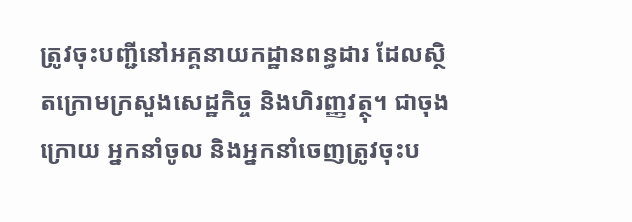ត្រូវចុះបញ្ជីនៅអគ្គនាយកដ្ឋានពន្ធដារ ដែលស្ថិតក្រោមក្រសួងសេដ្ឋកិច្ច និងហិរញ្ញវត្ថុ។ ជាចុងក្រោយ អ្នកនាំចូល និងអ្នកនាំចេញត្រូវចុះប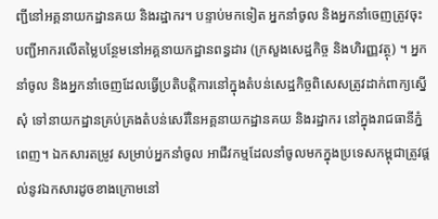ញ្ជីនៅអគ្គនាយកដ្ឋានគយ និងរដ្ឋាករ។ បន្ទាប់មកទៀត អ្នកនាំចូល និងអ្នកនាំចេញត្រូវចុះបញ្ជីអាករលើតម្លៃបន្ថែមនៅអគ្គនាយកដ្ឋានពន្ធដារ (ក្រសួងសេដ្ឋកិច្ច និងហិរញ្ញវត្ថុ) ។ អ្នកនាំចូល និងអ្នកនាំចេញដែលធ្វើប្រតិបត្តិការនៅក្នុងតំបន់សេដ្ឋកិច្ចពិសេសត្រូវដាក់ពាក្យស្នើសុំ ទៅនាយកដ្ឋានគ្រប់គ្រងតំបន់សេរីនៃអគ្គនាយកដ្ឋានគយ និងរដ្ឋាករ នៅក្នុងរាជធានីភ្នំពេញ។ ឯកសារតម្រូវ សម្រាប់អ្នកនាំចូល អាជីវកម្មដែលនាំចូលមកក្នុងប្រទេសកម្ពុជាត្រូវផ្តល់នូវឯកសារដូចខាងក្រោមនៅ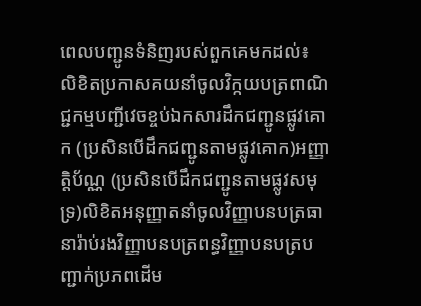ពេលបញ្ជូនទំនិញរបស់ពួកគេមកដល់៖ លិខិតប្រកាសគយនាំចូលវិក្កយបត្រពាណិជ្ជកម្មបញ្ជីវេចខ្ចប់ឯកសារដឹកជញ្ជូនផ្លូវគោក (ប្រសិនបើដឹកជញ្ជូនតាមផ្លូវគោក)អញ្ញាត្តិប័ណ្ណ (ប្រសិនបើដឹកជញ្ជូនតាមផ្លូវសមុទ្រ)លិខិតអនុញ្ញាតនាំចូលវិញ្ញាបនបត្រធានារ៉ាប់រងវិញ្ញាបនបត្រពន្ធវិញ្ញាបនបត្របញ្ជាក់ប្រភពដើម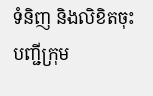ទំនិញ និងលិខិតចុះបញ្ជីក្រុម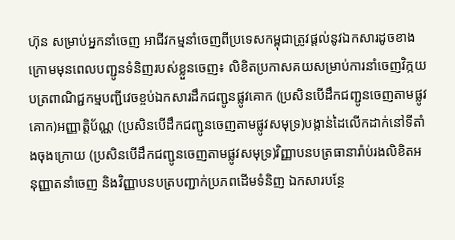ហ៊ុន សម្រាប់អ្នកនាំចេញ អាជីវកម្មនាំចេញពីប្រទេសកម្ពុជាត្រូវផ្តល់នូវឯកសារដូចខាងក្រោមមុនពេលបញ្ជូនទំនិញរបស់ខ្លួនចេញ៖ លិខិតប្រកាសគយសម្រាប់ការនាំចេញវិក្កយបត្រពាណិជ្ជកម្មបញ្ជីវេចខ្ចប់ឯកសារដឹកជញ្ជូនផ្លូវគោក (ប្រសិនបើដឹកជញ្ជូនចេញតាមផ្លូវគោក)អញ្ញាត្តិប័ណ្ណ (ប្រសិនបើដឹកជញ្ជូនចេញតាមផ្លូវសមុទ្រ)បង្កាន់ដៃលើកដាក់នៅទីតាំងចុងក្រោយ (ប្រសិនបើដឹកជញ្ជូនចេញតាមផ្លូវសមុទ្រ)វិញ្ញាបនបត្រធានារ៉ាប់រងលិខិតអនុញ្ញាតនាំចេញ និងវិញ្ញាបនបត្របញ្ជាក់ប្រភពដើមទំនិញ ឯកសារបន្ថែ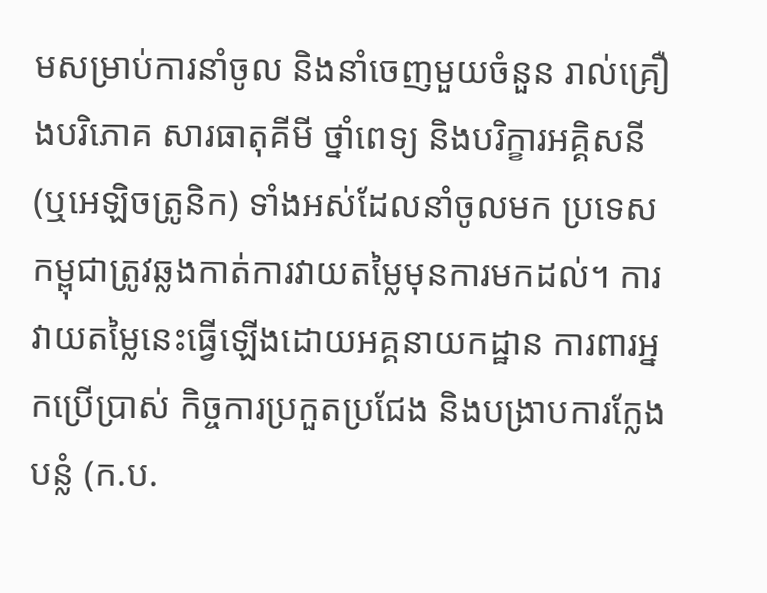មសម្រាប់ការនាំចូល និងនាំចេញមួយចំនួន រាល់គ្រឿងបរិភោគ សារធាតុគីមី ថ្នាំពេទ្យ និងបរិក្ខារអគ្គិសនី (ឬអេឡិចត្រូនិក) ទាំងអស់ដែលនាំចូលមក ប្រទេសកម្ពុជាត្រូវឆ្លងកាត់ការវាយតម្លៃមុនការមកដល់។ ការវាយតម្លៃនេះធ្វើឡើងដោយអគ្គនាយកដ្ឋាន ការពារអ្នកប្រើប្រាស់ កិច្ចការប្រកួតប្រជែង និងបង្រាបការក្លែងបន្លំ (ក.ប.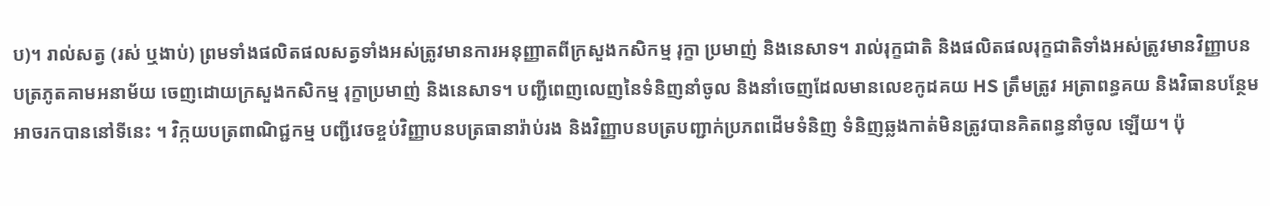ប)។ រាល់សត្វ (រស់ ឬងាប់) ព្រមទាំងផលិតផលសត្វទាំងអស់ត្រូវមានការអនុញ្ញាតពីក្រសួងកសិកម្ម រុក្ខា ប្រមាញ់ និងនេសាទ។ រាល់រុក្ខជាតិ និងផលិតផលរុក្ខជាតិទាំងអស់ត្រូវមានវិញ្ញាបនបត្រភូតគាមអនាម័យ ចេញដោយក្រសួងកសិកម្ម រុក្ខាប្រមាញ់ និងនេសាទ។ បញ្ជីពេញលេញនៃទំនិញនាំចូល និងនាំចេញដែលមានលេខកូដគយ HS ត្រឹមត្រូវ អត្រាពន្ធគយ និងវិធានបន្ថែមអាចរកបាននៅទីនេះ ។ វិក្កយបត្រពាណិជ្ជកម្ម បញ្ជីវេចខ្ចប់វិញ្ញាបនបត្រធានារ៉ាប់រង និងវិញ្ញាបនបត្របញ្ជាក់ប្រភពដើមទំនិញ ទំនិញឆ្លងកាត់មិនត្រូវបានគិតពន្ធនាំចូល ឡើយ។ ប៉ុ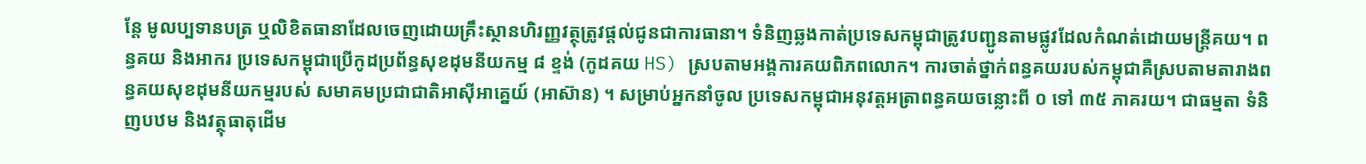ន្តែ មូលប្បទានបត្រ ឬលិខិតធានាដែលចេញដោយគ្រឹះស្ថានហិរញ្ញវត្ថុត្រូវផ្តល់ជូនជាការធានា។ ទំនិញឆ្លងកាត់ប្រទេសកម្ពុជាត្រូវបញ្ជូនតាមផ្លូវដែលកំណត់ដោយមន្រ្តីគយ។ ពន្ធគយ និងអាករ ប្រទេសកម្ពុជាប្រើកូដប្រព័ន្ធសុខដុមនីយកម្ម ៨ ខ្ទង់ (កូដគយ HS) ស្របតាមអង្គការគយពិភពលោក។ ការចាត់ថ្នាក់ពន្ធគយរបស់កម្ពុជាគឺស្របតាមតារាងពន្ធគយសុខដុមនីយកម្មរបស់ សមាគមប្រជាជាតិអាស៊ីអាគ្នេយ៍ (អាស៊ាន) ។ សម្រាប់អ្នកនាំចូល ប្រទេសកម្ពុជាអនុវត្តអត្រាពន្ធគយចន្លោះពី ០ ទៅ ៣៥ ភាគរយ។ ជាធម្មតា ទំនិញបឋម និងវត្ថុធាតុដើម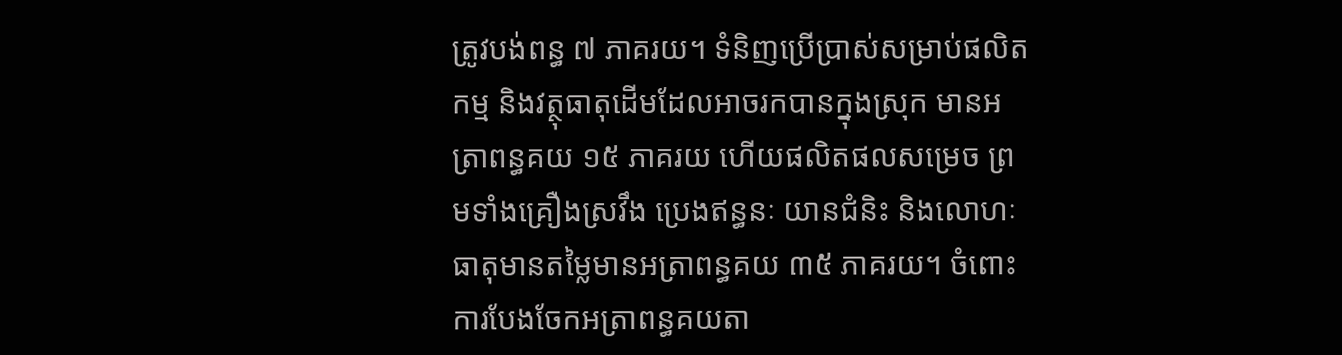ត្រូវបង់ពន្ធ ៧ ភាគរយ។ ទំនិញប្រើប្រាស់សម្រាប់ផលិតកម្ម និងវត្ថុធាតុដើមដែលអាចរកបានក្នុងស្រុក មានអត្រាពន្ធគយ ១៥ ភាគរយ ហើយផលិតផលសម្រេច ព្រមទាំងគ្រឿងស្រវឹង ប្រេងឥន្ធនៈ យានជំនិះ និងលោហៈធាតុមានតម្លៃមានអត្រាពន្ធគយ ៣៥ ភាគរយ។ ចំពោះការបែងចែកអត្រាពន្ធគយតា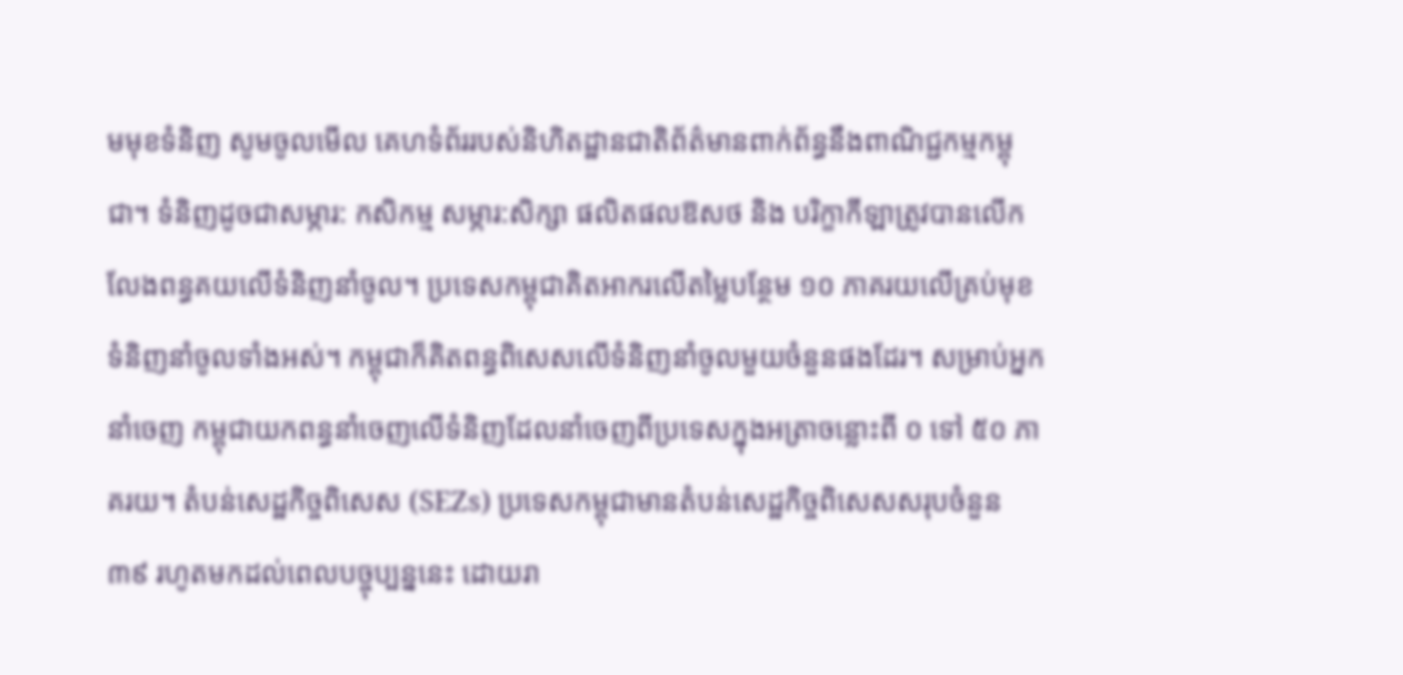មមុខទំនិញ សូមចូលមើល គេហទំព័ររបស់និហិតដ្ឋានជាតិព័ត៌មានពាក់ព័ន្ធនឹងពាណិជ្ជកម្មកម្ពុជា។ ទំនិញដូចជាសម្ភារ: កសិកម្ម សម្ភារ:សិក្សា ផលិតផលឱសថ និង បរិក្ខាកីឡាត្រូវបានលើកលែងពន្ធគយលើទំនិញនាំចូល។ ប្រទេសកម្ពុជាគិតអាករលើតម្លៃបន្ថែម ១០ ភាគរយលើគ្រប់មុខទំនិញនាំចូលទាំងអស់។ កម្ពុជាក៏គិតពន្ធពិសេសលើទំនិញនាំចូលមួយចំនួនផងដែរ។ សម្រាប់អ្នកនាំចេញ កម្ពុជាយកពន្ធនាំចេញលើទំនិញដែលនាំចេញពីប្រទេសក្នុងអត្រាចន្លោះពី ០ ទៅ ៥០ ភាគរយ។ តំបន់សេដ្ឋកិច្ចពិសេស (SEZs) ប្រទេសកម្ពុជាមានតំបន់សេដ្ឋកិច្ចពិសេសសរុបចំនួន ៣៩ រហូតមកដល់ពេលបច្ចុប្បន្ននេះ ដោយរា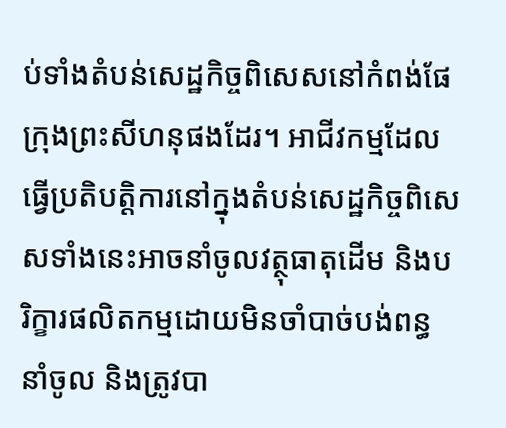ប់ទាំងតំបន់សេដ្ឋកិច្ចពិសេសនៅកំពង់ផែក្រុងព្រះសីហនុផងដែរ។ អាជីវកម្មដែលធ្វើប្រតិបត្តិការនៅក្នុងតំបន់សេដ្ឋកិច្ចពិសេសទាំងនេះអាចនាំចូលវត្ថុធាតុដើម និងបរិក្ខារផលិតកម្មដោយមិនចាំបាច់បង់ពន្ធនាំចូល និងត្រូវបា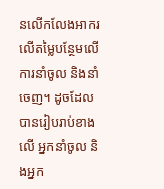នលើកលែងអាករលើតម្លៃបន្ថែមលើការនាំចូល និងនាំចេញ។ ដូចដែលបានរៀបរាប់ខាងលើ អ្នកនាំចូល និងអ្នក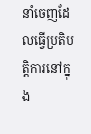នាំចេញដែលធ្វើប្រតិបត្តិការនៅក្នុង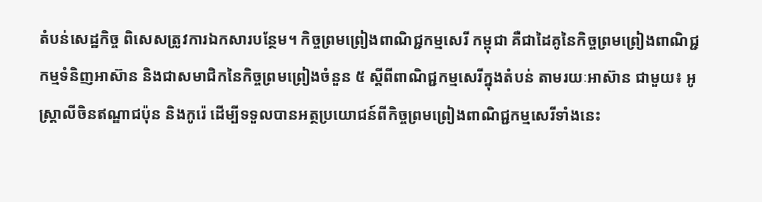តំបន់សេដ្ឋកិច្ច ពិសេសត្រូវការឯកសារបន្ថែម។ កិច្ចព្រមព្រៀងពាណិជ្ជកម្មសេរី កម្ពុជា គឺជាដៃគូនៃកិច្ចព្រមព្រៀងពាណិជ្ជកម្មទំនិញអាស៊ាន និងជាសមាជិកនៃកិច្ចព្រមព្រៀងចំនួន ៥ ស្ដីពីពាណិជ្ជកម្មសេរីក្នុងតំបន់ តាមរយៈអាស៊ាន ជាមួយ៖ អូស្ត្រាលីចិនឥណ្ឌាជប៉ុន និងកូរ៉េ ដើម្បីទទួលបានអត្ថប្រយោជន៍ពីកិច្ចព្រមព្រៀងពាណិជ្ជកម្មសេរីទាំងនេះ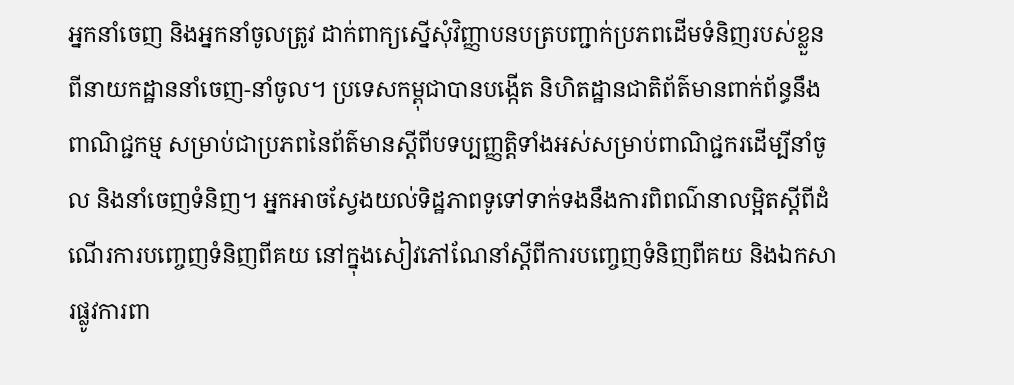អ្នកនាំចេញ និងអ្នកនាំចូលត្រូវ ដាក់ពាក្យស្នើសុំវិញ្ញាបនបត្របញ្ជាក់ប្រភពដើមទំនិញរបស់ខ្លួនពីនាយកដ្ឋាននាំចេញ-នាំចូល។ ប្រទេសកម្ពុជាបានបង្កើត និហិតដ្ឋានជាតិព័ត៌មានពាក់ព័ន្ធនឹងពាណិជ្ជកម្ម សម្រាប់ជាប្រភពនៃព័ត៌មានស្តីពីបទប្បញ្ញត្តិទាំងអស់សម្រាប់ពាណិជ្ជករដើម្បីនាំចូល និងនាំចេញទំនិញ។ អ្នកអាចស្វែងយល់ទិដ្ឋភាពទូទៅទាក់ទងនឹងការពិពណ៌នាលម្អិតស្ដីពីដំណើរការបញ្ចេញទំនិញពីគយ នៅក្នុងសៀវភៅណែនាំស្តីពីការបញ្ចេញទំនិញពីគយ និងឯកសារផ្លូវការពា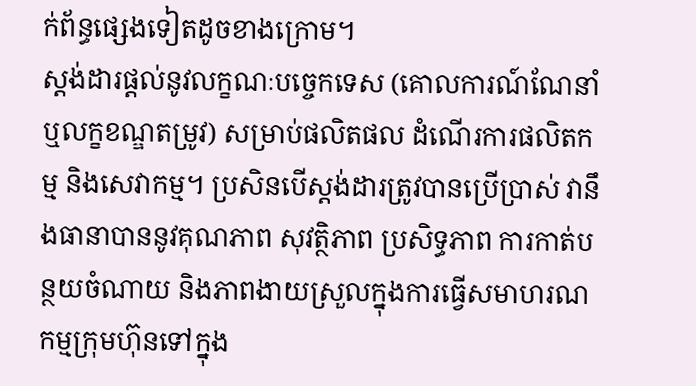ក់ព័ន្ធផ្សេងទៀតដូចខាងក្រោម។
ស្តង់ដារផ្តល់នូវលក្ខណៈបច្ចេកទេស (គោលការណ៍ណែនាំ ឬលក្ខខណ្ឌតម្រូវ) សម្រាប់ផលិតផល ដំណើរការផលិតកម្ម និងសេវាកម្ម។ ប្រសិនបើស្តង់ដារត្រូវបានប្រើប្រាស់ វានឹងធានាបាននូវគុណភាព សុវត្ថិភាព ប្រសិទ្ធភាព ការកាត់បន្ថយចំណាយ និងភាពងាយស្រួលក្នុងការធ្វើសមាហរណកម្មក្រុមហ៊ុនទៅក្នុង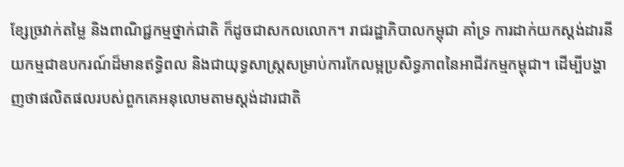ខ្សែច្រវាក់តម្លៃ និងពាណិជ្ជកម្មថ្នាក់ជាតិ ក៏ដូចជាសកលលោក។ រាជរដ្ឋាភិបាលកម្ពុជា គាំទ្រ ការដាក់យកស្តង់ដារនីយកម្មជាឧបករណ៍ដ៏មានឥទ្ធិពល និងជាយុទ្ធសាស្ត្រសម្រាប់ការកែលម្អប្រសិទ្ធភាពនៃអាជីវកម្មកម្ពុជា។ ដើម្បីបង្ហាញថាផលិតផលរបស់ពួកគេអនុលោមតាមស្តង់ដារជាតិ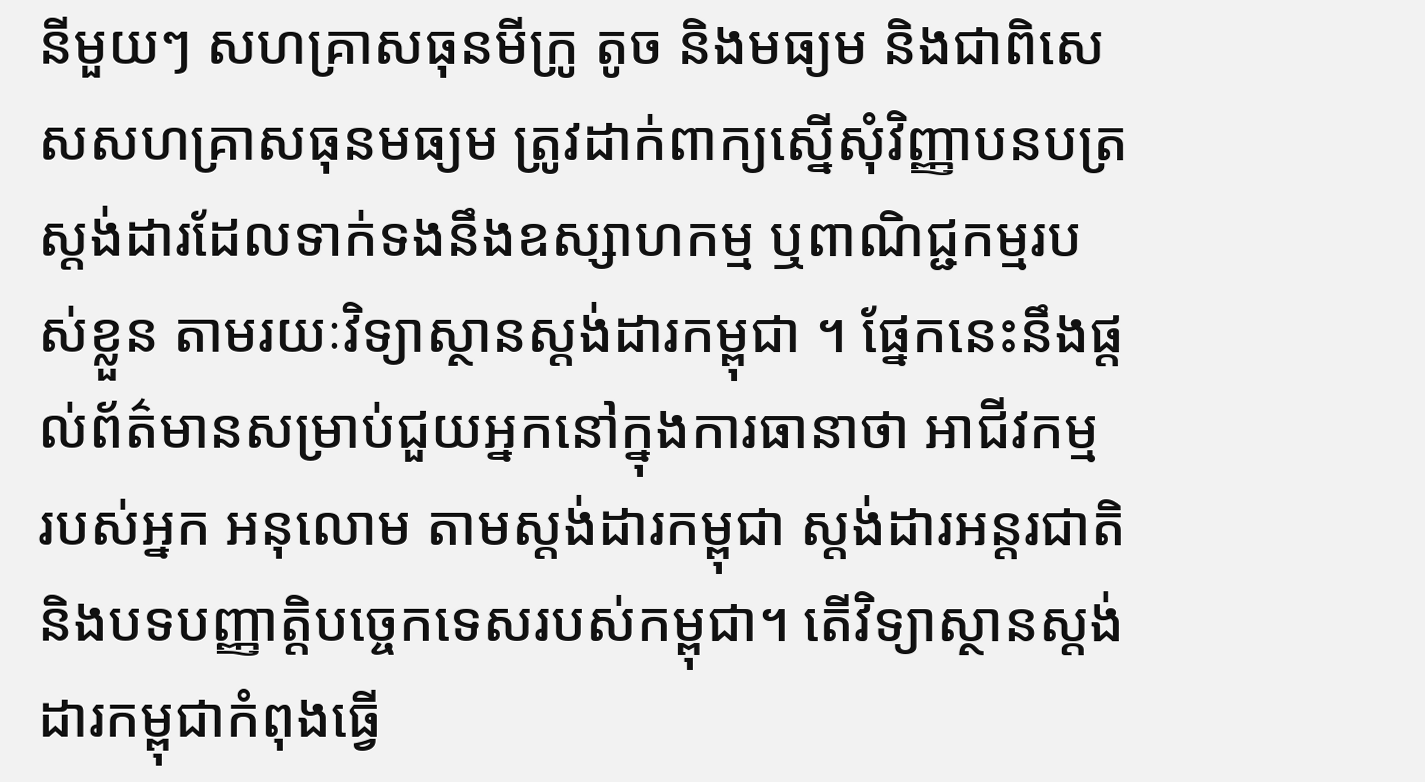នីមួយៗ សហគ្រាសធុនមីក្រូ តូច និងមធ្យម និងជាពិសេសសហគ្រាសធុនមធ្យម ត្រូវដាក់ពាក្យស្នើសុំវិញ្ញាបនបត្រស្តង់ដារដែលទាក់ទងនឹងឧស្សាហកម្ម ឬពាណិជ្ជកម្មរបស់ខ្លួន តាមរយៈវិទ្យាស្ថានស្ដង់ដារកម្ពុជា ។ ផ្នែកនេះនឹងផ្តល់ព័ត៌មានសម្រាប់ជួយអ្នកនៅក្នុងការធានាថា អាជីវកម្ម របស់អ្នក អនុលោម តាមស្តង់ដារកម្ពុជា ស្តង់ដារអន្តរជាតិ និងបទបញ្ញាត្តិបច្ចេកទេសរបស់កម្ពុជា។ តើវិទ្យាស្ថានស្ដង់ដារកម្ពុជាកំពុងធ្វើ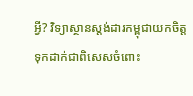អ្វី? វិទ្យាស្ថានស្តង់ដារកម្ពុជាយកចិត្តទុកដាក់ជាពិសេសចំពោះ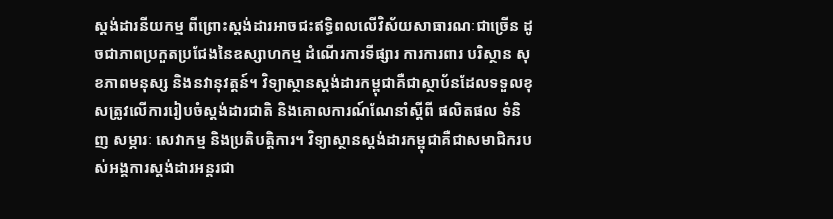ស្តង់ដារនីយកម្ម ពីព្រោះស្តង់ដារអាចជះឥទ្ធិពលលើវិស័យសាធារណៈជាច្រើន ដូចជាភាពប្រកួតប្រជែងនៃឧស្សាហកម្ម ដំណើរការទីផ្សារ ការការពារ បរិស្ថាន សុខភាពមនុស្ស និងនវានុវត្តន៍។ វិទ្យាស្ថានស្តង់ដារកម្ពុជាគឺជាស្ថាប័នដែលទទួលខុសត្រូវលើការរៀបចំស្តង់ដារជាតិ និងគោលការណ៍ណែនាំស្ដីពី ផលិតផល ទំនិញ សម្ភារៈ សេវាកម្ម និងប្រតិបត្តិការ។ វិទ្យាស្ថានស្តង់ដារកម្ពុជាគឺជាសមាជិករបស់អង្គការស្តង់ដារអន្តរជា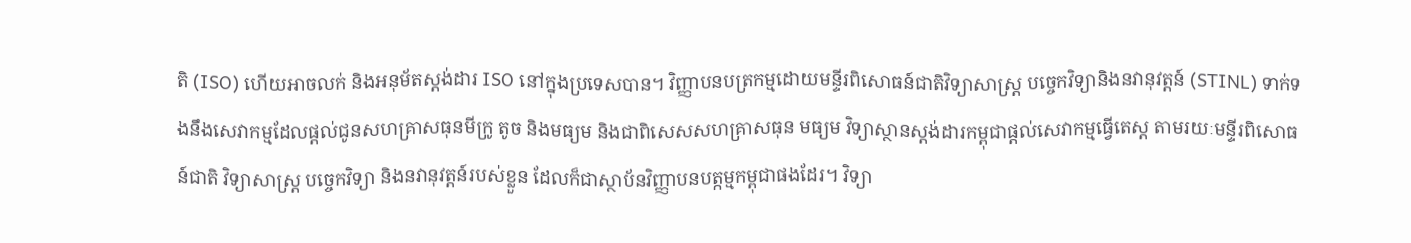តិ (ISO) ហើយអាចលក់ និងអនុម័តស្តង់ដារ ISO នៅក្នុងប្រទេសបាន។ វិញ្ញាបនបត្រកម្មដោយមន្ទីរពិសោធន៍ជាតិវិទ្យាសាស្ត្រ បច្ចេកវិទ្យានិងនវានុវត្តន៍ (STINL) ទាក់ទងនឹងសេវាកម្មដែលផ្តល់ជូនសហគ្រាសធុនមីក្រូ តូច និងមធ្យម និងជាពិសេសសហគ្រាសធុន មធ្យម វិទ្យាស្ថានស្ដង់ដារកម្ពុជាផ្តល់សេវាកម្មធ្វើតេស្ត តាមរយៈមន្ទីរពិសោធន៍ជាតិ វិទ្យាសាស្ត្រ បច្ចេកវិទ្យា និងនវានុវត្តន៍របស់ខ្លួន ដែលក៏ជាស្ថាប័នវិញ្ញាបនបត្កម្មកម្ពុជាផងដែរ។ វិទ្យា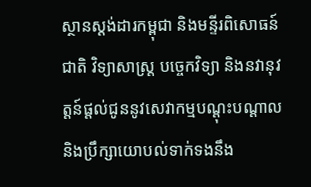ស្ថានស្ដង់ដារកម្ពុជា និងមន្ទីរពិសោធន៍ជាតិ វិទ្យាសាស្ត្រ បច្ចេកវិទ្យា និងនវានុវត្តន៍ផ្តល់ជូននូវសេវាកម្មបណ្តុះបណ្តាល និងប្រឹក្សាយោបល់ទាក់ទងនឹង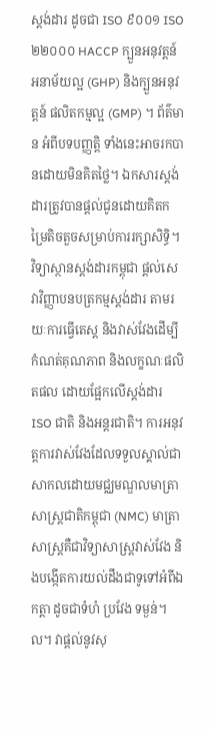ស្តង់ដារ ដូចជា ISO ៩០០១ ISO ២២០០០ HACCP ក្បួនអនុវត្តន៍ អនាម័យល្អ (GHP) និងក្បួនអនុវត្តន៍ ផលិតកម្មល្អ (GMP) ។ ព័ត៌មាន អំពីបទបញ្ញត្តិ ទាំងនេះអាចរកបានដោយមិនគិតថ្លៃ។ ឯកសារស្តង់ដារត្រូវបានផ្តល់ជូនដោយគិតកម្រៃតិចតួចសម្រាប់ការរក្សាសិទ្ធិ។ វិទ្យាស្ថានស្តង់ដារកម្ពុជា ផ្តល់សេវាវិញ្ញាបនបត្រកម្មស្តង់ដារ តាមរយៈការធ្វើតេស្ត និងវាស់វែងដើម្បីកំណត់គុណភាព និងលក្ខណៈផលិតផល ដោយផ្អែកលើស្តង់ដារ ISO ជាតិ និងអន្តរជាតិ។ ការអនុវត្តការវាស់វែងដែលទទួលស្គាល់ជាសាកលដោយមជ្ឈមណ្ឌលមាត្រាសាស្ត្រជាតិកម្ពុជា (NMC) មាត្រាសាស្ត្រគឺជាវិទ្យាសាស្ត្រវាស់វែង និងបង្កើតការយល់ដឹងជាទូទៅអំពីឯកត្តា ដូចជាទំហំ ប្រវែង ទម្ងន់។ល។ វាផ្តល់នូវសុ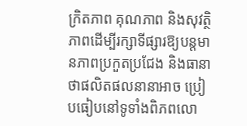ក្រិតភាព គុណភាព និងសុវត្ថិភាពដើម្បីរក្សាទីផ្សារឱ្យបន្តមានភាពប្រកួតប្រជែង និងធានាថាផលិតផលនានាអាច ប្រៀបធៀបនៅទូទាំងពិភពលោ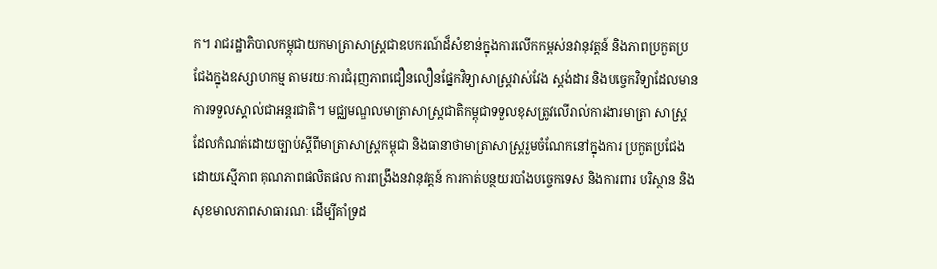ក។ រាជរដ្ឋាភិបាលកម្ពុជាយកមាត្រាសាស្ត្រជាឧបករណ៍ដ៏សំខាន់ក្នុងការលើកកម្ពស់នវានុវត្តន៍ និងភាពប្រកួតប្រជែងក្នុងឧស្សាហកម្ម តាមរយៈការជំរុញភាពជឿនលឿនផ្នែកវិទ្យាសាស្ត្រវាស់វែង ស្តង់ដារ និងបច្ចេកវិទ្យាដែលមានការទទួលស្គាល់ជាអន្តរជាតិ។ មជ្ឈមណ្ឌលមាត្រាសាស្ត្រជាតិកម្ពុជាទទួលខុសត្រូវលើរាល់ការងារមាត្រា សាស្ត្រដែលកំណត់ដោយច្បាប់ស្ដីពីមាត្រាសាស្ត្រកម្ពុជា និងធានាថាមាត្រាសាស្ត្ររួមចំណែកនៅក្នុងការ ប្រកួតប្រជែងដោយស្មើភាព គុណភាពផលិតផល ការពង្រឹងនវានុវត្តន៍ ការកាត់បន្ថយរបាំងបច្ចេកទេស និងការពារ បរិស្ថាន និងសុខមាលភាពសាធារណៈ ដើម្បីគាំទ្រដ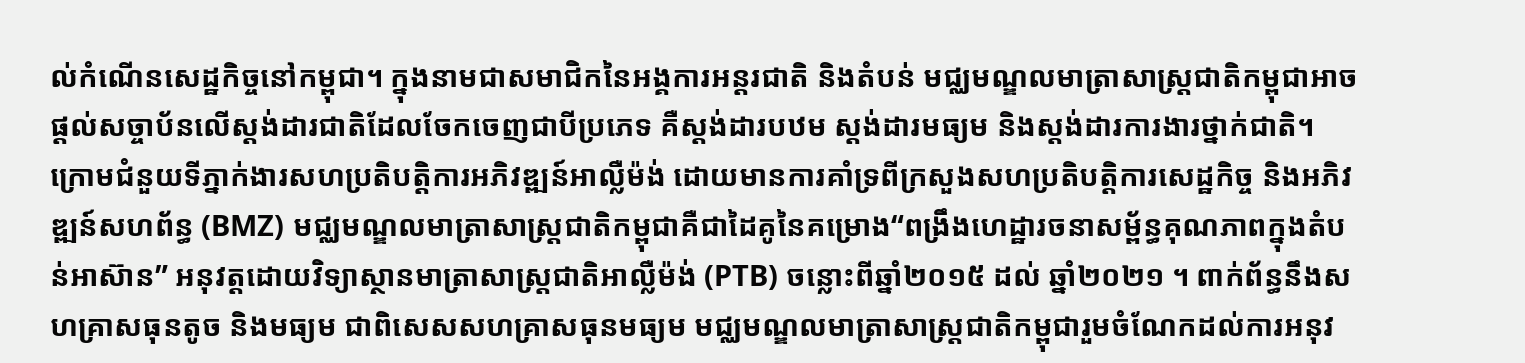ល់កំណើនសេដ្ឋកិច្ចនៅកម្ពុជា។ ក្នុងនាមជាសមាជិកនៃអង្គការអន្តរជាតិ និងតំបន់ មជ្ឈមណ្ឌលមាត្រាសាស្ត្រជាតិកម្ពុជាអាចផ្តល់សច្ចាប័នលើស្តង់ដារជាតិដែលចែកចេញជាបីប្រភេទ គឺស្តង់ដារបឋម ស្ដង់ដារមធ្យម និងស្តង់ដារការងារថ្នាក់ជាតិ។ ក្រោមជំនួយទីភ្នាក់ងារសហប្រតិបត្តិការអភិវឌ្ឍន៍អាល្លឺម៉ង់ ដោយមានការគាំទ្រពីក្រសួងសហប្រតិបត្តិការសេដ្ឋកិច្ច និងអភិវឌ្ឍន៍សហព័ន្ធ (BMZ) មជ្ឈមណ្ឌលមាត្រាសាស្ត្រជាតិកម្ពុជាគឺជាដៃគូនៃគម្រោង“ពង្រឹងហេដ្ឋារចនាសម្ព័ន្ធគុណភាពក្នុងតំបន់អាស៊ាន” អនុវត្តដោយវិទ្យាស្ថានមាត្រាសាស្ត្រជាតិអាល្លឺម៉ង់ (PTB) ចន្លោះពីឆ្នាំ២០១៥ ដល់ ឆ្នាំ២០២១ ។ ពាក់ព័ន្ធនឹងសហគ្រាសធុនតូច និងមធ្យម ជាពិសេសសហគ្រាសធុនមធ្យម មជ្ឈមណ្ឌលមាត្រាសាស្ត្រជាតិកម្ពុជារួមចំណែកដល់ការអនុវ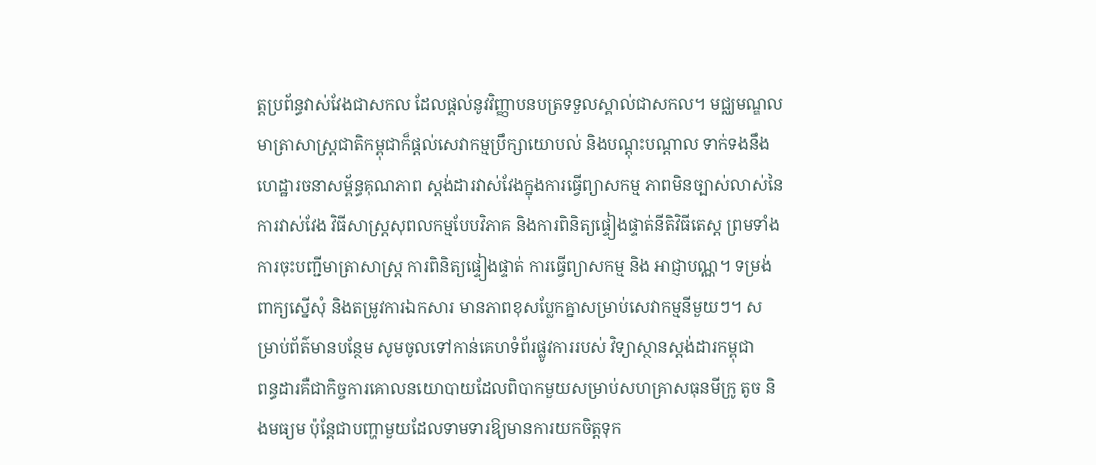ត្តប្រព័ន្ធវាស់វែងជាសកល ដែលផ្តល់នូវវិញ្ញាបនបត្រទទួលស្គាល់ជាសកល។ មជ្ឈមណ្ឌលមាត្រាសាស្ត្រជាតិកម្ពុជាក៏ផ្តល់សេវាកម្មប្រឹក្សាយោបល់ និងបណ្តុះបណ្តាល ទាក់ទងនឹងហេដ្ឋារចនាសម្ព័ន្ធគុណភាព ស្តង់ដារវាស់វែងក្នុងការធ្វើព្យាសកម្ម ភាពមិនច្បាស់លាស់នៃការវាស់វែង វិធីសាស្ត្រសុពលកម្មបែបវិភាគ និងការពិនិត្យផ្ទៀងផ្ទាត់នីតិវិធីតេស្ត ព្រមទាំង ការចុះបញ្ជីមាត្រាសាស្ត្រ ការពិនិត្យផ្ទៀងផ្ទាត់ ការធ្វើព្យាសកម្ម និង អាជ្ញាបណ្ណ។ ទម្រង់ពាក្យស្នើសុំ និងតម្រូវការឯកសារ មានភាពខុសប្លែកគ្នាសម្រាប់សេវាកម្មនីមួយៗ។ សម្រាប់ព័ត៌មានបន្ថែម សូមចូលទៅកាន់គេហទំព័រផ្លូវការរបស់ វិទ្យាស្ថានស្ដង់ដារកម្ពុជា
ពន្ធដារគឺជាកិច្ចការគោលនយោបាយដែលពិបាកមួយសម្រាប់សហគ្រាសធុនមីក្រូ តូច និងមធ្យម ប៉ុន្តែជាបញ្ហាមួយដែលទាមទារឱ្យមានការយកចិត្តទុក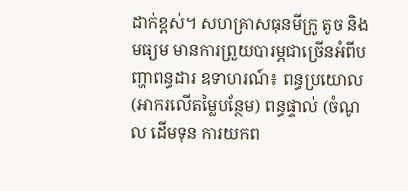ដាក់ខ្ពស់។ សហគ្រាសធុនមីក្រូ តូច និងមធ្យម មានការព្រួយបារម្ភជាច្រើនអំពីបញ្ហាពន្ធដារ ឧទាហរណ៍៖ ពន្ធប្រយោល (អាករលើតម្លៃបន្ថែម) ពន្ធផ្ទាល់ (ចំណូល ដើមទុន ការយកព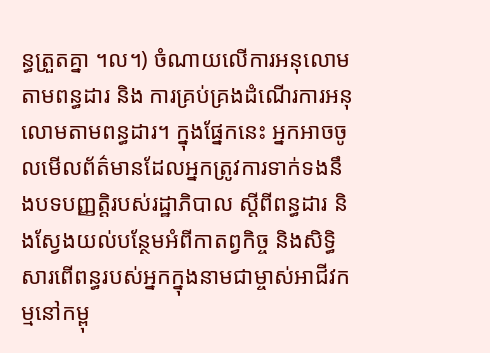ន្ធត្រួតគ្នា ។ល។) ចំណាយលើការអនុលោមតាមពន្ធដារ និង ការគ្រប់គ្រងដំណើរការអនុលោមតាមពន្ធដារ។ ក្នុងផ្នែកនេះ អ្នកអាចចូលមើលព័ត៌មានដែលអ្នកត្រូវការទាក់ទងនឹងបទបញ្ញតិ្តរបស់រដ្ឋាភិបាល ស្តីពីពន្ធដារ និងស្វែងយល់បន្ថែមអំពីកាតព្វកិច្ច និងសិទ្ធិសារពើពន្ធរបស់អ្នកក្នុងនាមជាម្ចាស់អាជីវកម្មនៅកម្ពុ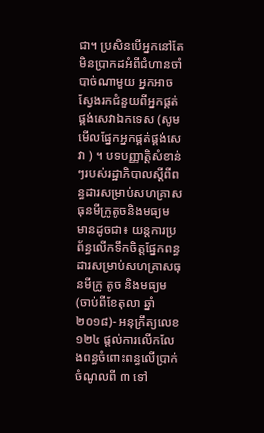ជា។ ប្រសិនបើអ្នកនៅតែមិនប្រាកដអំពីជំហានចាំបាច់ណាមួយ អ្នកអាចស្វែងរកជំនួយពីអ្នកផ្គត់ផ្គង់សេវាឯកទេស (សូមមើលផ្នែកអ្នកផ្គត់ផ្គង់សេវា ) ។ បទបញ្ញាតិ្តសំខាន់ៗរបស់រដ្ឋាភិបាលស្តីពីពន្ធដារសម្រាប់សហគ្រាសធុនមីក្រូតូចនិងមធ្យម មានដូចជា៖ យន្ដការប្រព័ន្ធលើកទឹកចិត្តផ្នែកពន្ធដារសម្រាប់សហគ្រាសធុនមីក្រូ តូច និងមធ្យម (ចាប់ពីខែតុលា ឆ្នាំ២០១៨)- អនុក្រឹត្យលេខ ១២៤ ផ្តល់ការលើកលែងពន្ធចំពោះពន្ធលើប្រាក់ចំណូលពី ៣ ទៅ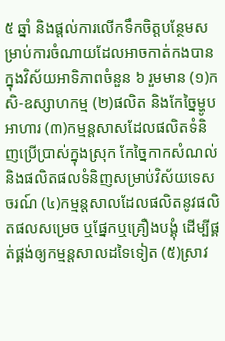៥ ឆ្នាំ និងផ្តល់ការលើកទឹកចិត្តបន្ថែមសម្រាប់ការចំណាយដែលអាចកាត់កងបាន ក្នុងវិស័យអាទិភាពចំនួន ៦ រួមមាន (១)កសិ-ឧស្សាហកម្ម (២)ផលិត និងកែច្នៃម្ហូបអាហារ (៣)កម្មន្តសាសដែលផលិតទំនិញប្រើប្រាស់ក្នុងស្រុក កែច្នៃកាកសំណល់ និងផលិតផលទំនិញសម្រាប់វិស័យទេសចរណ៍ (៤)កម្មន្តសាលដែលផលិតនូវផលិតផលសម្រេច ឬផ្នែកឬគ្រឿងបង្គុំ ដើម្បីផ្គត់ផ្គង់ឲ្យកម្មន្តសាលដទៃទៀត (៥)ស្រាវ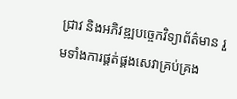ជ្រាវ និងអភិវឌ្ឍបច្ចេកវិទ្យាព័ត៌មាន រួមទាំងការផ្គត់ផ្គងសេវាគ្រប់គ្រង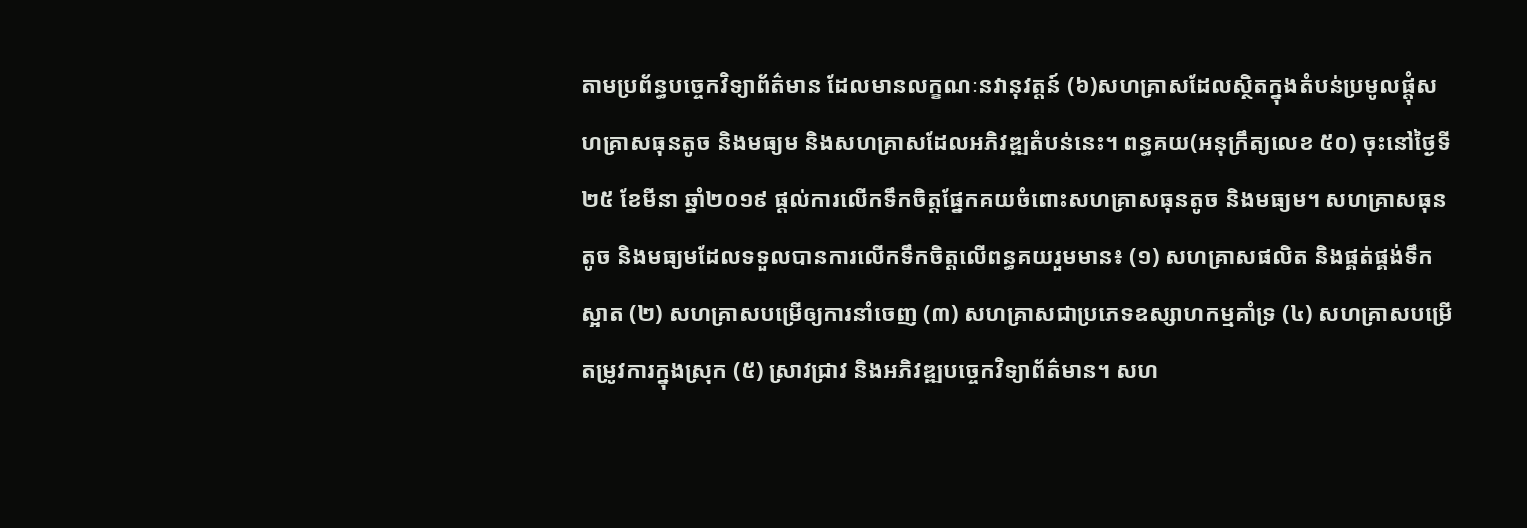តាមប្រព័ន្ធបច្ចេកវិទ្យាព័ត៌មាន ដែលមានលក្ខណៈនវានុវត្តន៍ (៦)សហគ្រាសដែលស្ថិតក្នុងតំបន់ប្រមូលផ្តុំសហគ្រាសធុនតូច និងមធ្យម និងសហគ្រាសដែលអភិវឌ្ឍតំបន់នេះ។ ពន្ធគយ(អនុក្រឹត្យលេខ ៥០) ចុះនៅថ្ងៃទី២៥ ខែមីនា ឆ្នាំ២០១៩ ផ្តល់ការលើកទឹកចិត្តផ្នែកគយចំពោះសហគ្រាសធុនតូច និងមធ្យម។ សហគ្រាសធុនតូច និងមធ្យមដែលទទួលបានការលើកទឹកចិត្តលើពន្ធគយរួមមាន៖ (១) សហគ្រាសផលិត និងផ្គត់ផ្គង់ទឹកស្អាត (២) សហគ្រាសបម្រើឲ្យការនាំចេញ (៣) សហគ្រាសជាប្រភេទឧស្សាហកម្មគាំទ្រ (៤) សហគ្រាសបម្រើតម្រូវការក្នុងស្រុក (៥) ស្រាវជ្រាវ និងអភិវឌ្ឍបច្ចេកវិទ្យាព័ត៌មាន។ សហ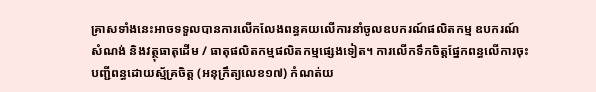គ្រាសទាំងនេះអាចទទួលបានការលើកលែងពន្ធគយលើការនាំចូលឧបករណ៍ផលិតកម្ម ឧបករណ៍សំណង់ និងវត្ថុធាតុដើម / ធាតុផលិតកម្មផលិតកម្មផ្សេងទៀត។ ការលើកទឹកចិត្តផ្នែកពន្ធលើការចុះបញ្ជីពន្ធដោយស្ម័គ្រចិត្ត (អនុក្រឹត្យលេខ១៧) កំណត់យ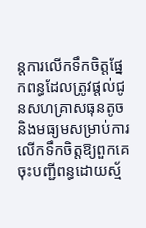ន្តការលើកទឹកចិត្តផ្នែកពន្ធដែលត្រូវផ្តល់ជូនសហគ្រាសធុនតូច និងមធ្យមសម្រាប់ការ លើកទឹកចិត្តឱ្យពួកគេចុះបញ្ជីពន្ធដោយស្ម័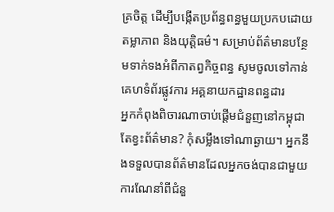គ្រចិត្ត ដើម្បីបង្កើតប្រព័ន្ធពន្ធមួយប្រកបដោយតម្លាភាព និងយុត្តិធម៌។ សម្រាប់ព័ត៌មានបន្ថែមទាក់ទងអំពីកាតព្វកិច្ចពន្ធ សូមចូលទៅកាន់គេហទំព័រផ្លូវការ អគ្គនាយកដ្ឋានពន្ធដារ
អ្នកកំពុងពិចារណាចាប់ផ្តើមជំនួញនៅកម្ពុជា តែខ្វះព័ត៌មាន? កុំសម្លឹងទៅណាឆ្ងាយ។ អ្នកនឹងទទួលបានព័ត៌មានដែលអ្នកចង់បានជាមួយការណែនាំពីជំនួ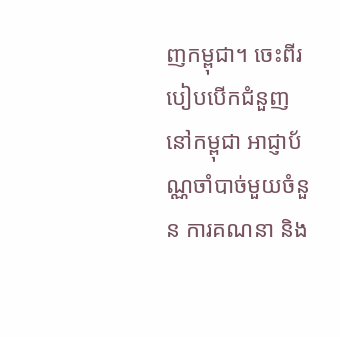ញកម្ពុជា។ ចេះពីរបៀបបើកជំនួញនៅកម្ពុជា អាជ្ញាប័ណ្ណចាំបាច់មួយចំនួន ការគណនា និង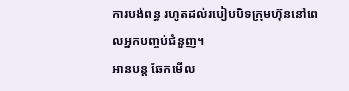ការបង់ពន្ធ រហូតដល់របៀបបិទក្រុមហ៊ុននៅពេលអ្នកបញ្ចប់ជំនួញ។
អានបន្ត ឆែកមើល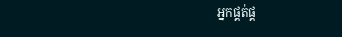អ្នកផ្គត់ផ្គ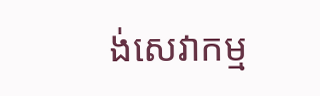ង់សេវាកម្ម